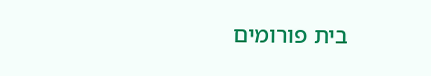בית פורומים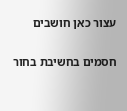עצור כאן חושבים

חסמים בחשיבת בחור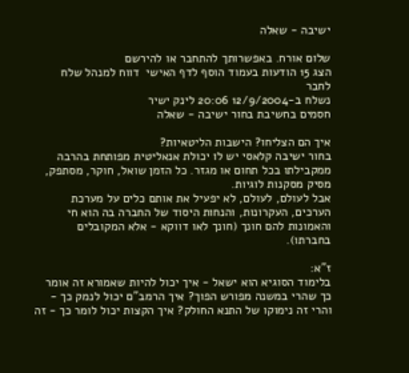ישיבה - שאלה

שלום אורח. באפשרותך להתחבר או להירשם
הצג 15 הודעות בעמוד הוסף לדף האישי  דווח למנהל שלח לחבר
נשלח ב-12/9/2004 20:06 לינק ישיר
חסמים בחשיבת בחור ישיבה - שאלה

איך הם הצליחו? הישבות הליטאיות?
בחור ישיבה קלאסי יש לו יכולת אנאליטית מפותחת בהרבה ממקבילתו בכל תחום או מגזר. כל הזמן שואל, חוקר, מסתפק, מסיק מסקנות לוגיות.
אבל לעולם, לעולם, לא יפעיל את אותם כלים על מערכת הערכים, העקרונות, והנחות היסוד של החברה בה הוא חי והאמונות להם חונך (חונך לאו דווקא - אלא המקובלים בחברתו).

ז"א:
בלימוד הסוגיא הוא ישאל - איך יכול להיות שאמורא זה אומר כך שהרי במשנה מפורש הפוך? איך הרמב"ם יכול לנמק כך - והרי זה נימוקו של התנא החולק? איך הקצות יכול לומר כך - זה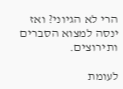הרי לא הגיוני? ואז ינסה למצוא הסברים ותירוצים.

לעומת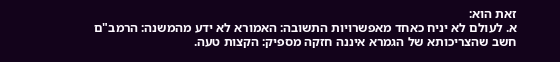זאת הוא:
א. לעולם לא יניח כאחד מאפשרויות התשובה: האמורא לא ידע מהמשנה: הרמב"ם חשב שהצריכותא של הגמרא איננה חזקה מספיק: הקצות טעה.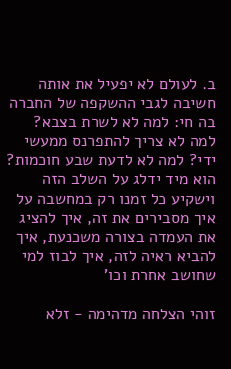ב. לעולם לא יפעיל את אותה חשיבה לגבי ההשקפה של החברה בה חי: למה לא לשרת בצבא? למה לא צריך להתפרנס ממעשי ידי? למה לא לדעת שבע חוכמות? הוא מיד ידלג על השלב הזה וישקיע כל זמנו רק במחשבה על איך מסבירים את זה, איך להציג את העמדה בצורה משכנעת, איך להביא ראיה לזה, איך לבוז למי שחושב אחרת וכו'

זוהי הצלחה מדהימה - זלא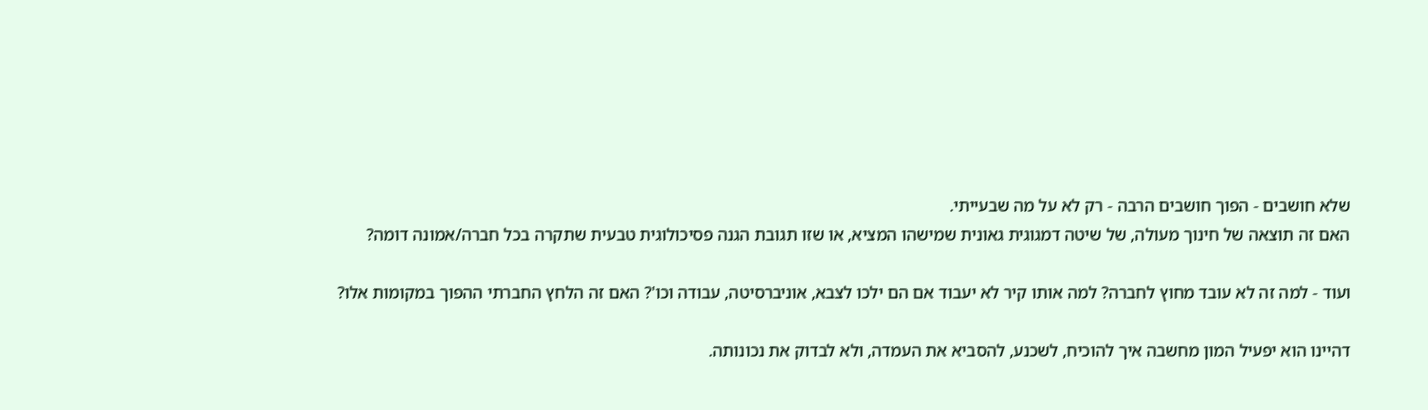שלא חושבים - הפוך חושבים הרבה - רק לא על מה שבעייתי.
האם זה תוצאה של חינוך מעולה, של שיטה דמגוגית גאונית שמישהו המציא, או שזו תגובת הגנה פסיכולוגית טבעית שתקרה בכל חברה/אמונה דומה?

ועוד - למה זה לא עובד מחוץ לחברה? למה אותו קיר לא יעבוד אם הם ילכו לצבא, אוניברסיטה, עבודה וכו'? האם זה הלחץ החברתי ההפוך במקומות אלו?

דהיינו הוא יפעיל המון מחשבה איך להוכיח, לשכנע, להסביא את העמדה, ולא לבדוק את נכונותה.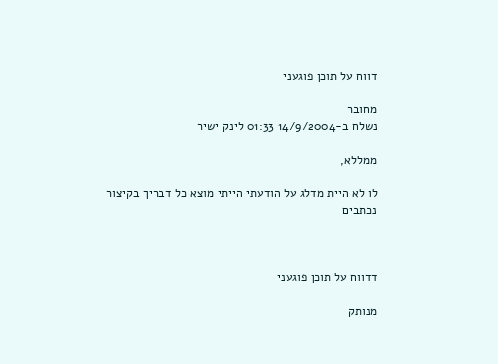דווח על תוכן פוגעני

מחובר
נשלח ב-14/9/2004 01:33 לינק ישיר

ממללא,

לו לא היית מדלג על הודעתי הייתי מוצא כל דבריך בקיצור נכתבים



דדווח על תוכן פוגעני

מנותק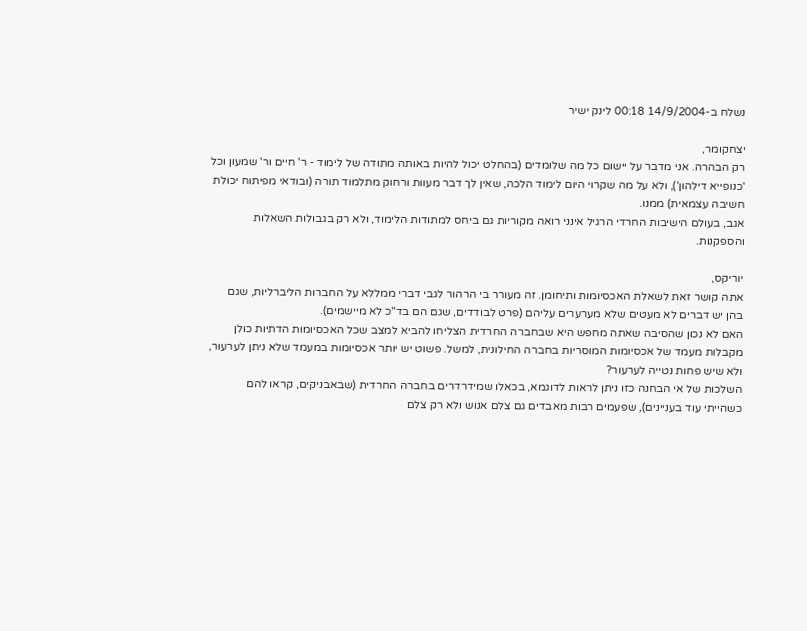נשלח ב-14/9/2004 00:18 לינק ישיר

יצחקומר,
רק הבהרה. אני מדבר על יישום כל מה שלומדים (בהחלט יכול להיות באותה מתודה של לימוד - ר' חיים ור' שמעון וכל 'כנופייא דילהון'), ולא על מה שקרוי היום לימוד הלכה, שאין לך דבר מעוות ורחוק מתלמוד תורה (ובודאי מפיתוח יכולת חשיבה עצמאית) ממנו.
אגב, בעולם הישיבות החרדי הרגיל אינני רואה מקוריות גם ביחס למתודות הלימוד, ולא רק בגבולות השאלות והספקנות.

יוריקס,
אתה קושר זאת לשאלת האכסיומות ותיחומן. זה מעורר בי הרהור לגבי דברי ממללא על החברות הליברליות, שגם בהן יש דברים לא מעטים שלא מערערים עליהם (פרט לבודדים, שגם הם בד"כ לא מיישמים).
האם לא נכון שהסיבה שאתה מחפש היא שבחברה החרדית הצליחו להביא למצב שכל האכסיומות הדתיות כולן מקבלות מעמד של אכסיומות המוסריות בחברה החילונית, למשל. פשוט יש יותר אכסיומות במעמד שלא ניתן לערעור, ולא שיש פחות נטייה לערעור?
השלכות של אי הבחנה כזו ניתן לראות לדוגמא, בכאלו שמידרדרים בחברה החרדית (שבאבניקים, קראו להם כשהייתי עוד בעניינים), שפעמים רבות מאבדים גם צלם אנוש ולא רק צלם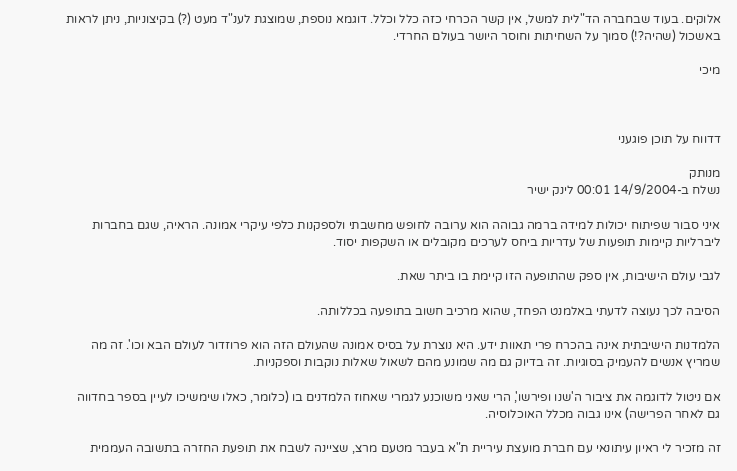אלוקים. בעוד שבחברה הד"לית למשל, אין קשר הכרחי כזה כלל וכלל. דוגמא נוספת, שמוצגת לענ"ד מעט (?) בקיצוניות, ניתן לראות באשכול (שהיה?!) סמוך על השחיתות וחוסר היושר בעולם החרדי.

מיכי



דדווח על תוכן פוגעני

מנותק
נשלח ב-14/9/2004 00:01 לינק ישיר

איני סבור שפיתוח יכולות למידה ברמה גבוהה הוא ערובה לחופש מחשבתי ולספקנות כלפי עיקרי אמונה. הראיה, שגם בחברות ליברליות קיימות תופעות של עדריות ביחס לערכים מקובלים או השקפות יסוד.

לגבי עולם הישיבות, אין ספק שהתופעה הזו קיימת בו ביתר שאת.

הסיבה לכך נעוצה לדעתי באלמנט הפחד, שהוא מרכיב חשוב בתופעה בכללותה.

הלמדנות הישיבתית אינה בהכרח פרי תאוות ידע. היא נוצרת על בסיס אמונה שהעולם הזה הוא פרוזדור לעולם הבא וכו'. זה מה שמריץ אנשים להעמיק בסוגיות. זה בדיוק גם מה שמונע מהם לשאול שאלות נוקבות וספקניות.

אם ניטול לדוגמה את ציבור ה'שנו ופירשו', הרי שאני משוכנע לגמרי שאחוז הלמדנים בו (כלומר, כאלו שימשיכו לעיין בספר בחדווה גם לאחר הפרישה) אינו גבוה מכלל האוכלוסיה.

זה מזכיר לי ראיון עיתונאי עם חברת מועצת עיריית ת"א בעבר מטעם מרצ, שציינה לשבח את תופעת החזרה בתשובה העממית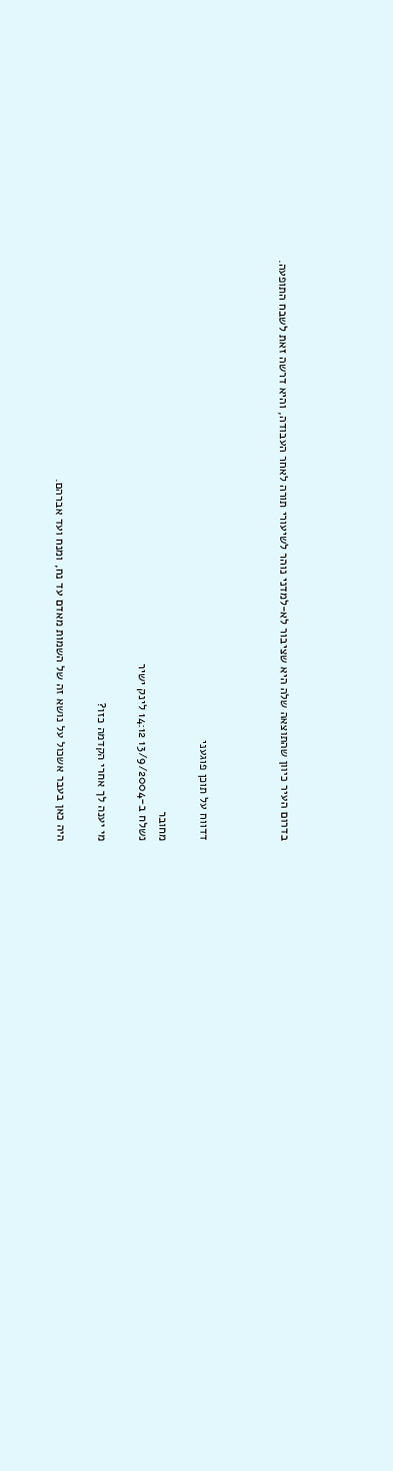בדרום העיר כיוון שהתוצאה שלה היא שציבור לא-למדני נוהר לשיעורי תורה לאחר העבודה, והיא דרשה זאת לשבח התופעה.



דדווח על תוכן פוגעני

מחובר
נשלח ב-13/9/2004 14:12 לינק ישיר

מי יענה לך אחרי הקדמה כזו?

היה כאן בעבר אשכול על נושא זה של השמות מאדם עד נח, ומנח ועד אברהם.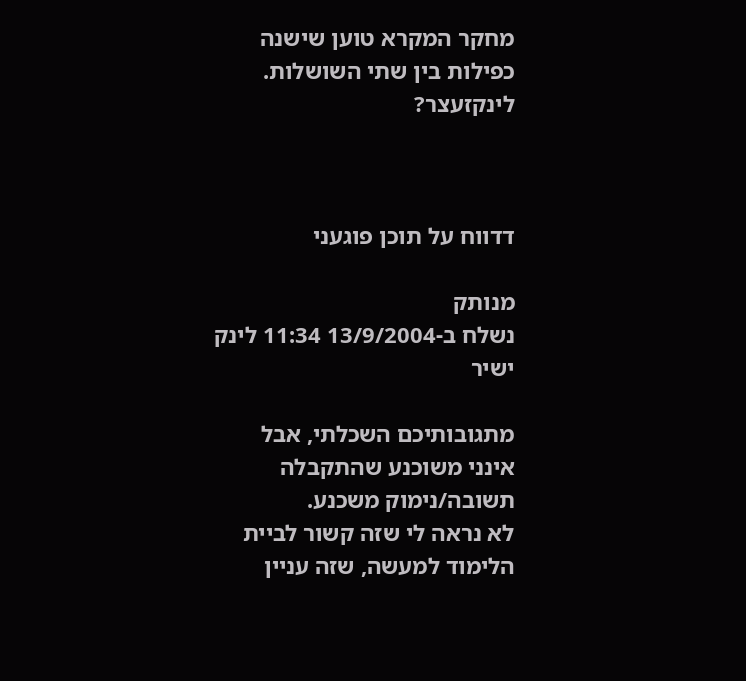מחקר המקרא טוען שישנה כפילות בין שתי השושלות. לינקזעצר?



דדווח על תוכן פוגעני

מנותק
נשלח ב-13/9/2004 11:34 לינק ישיר

מתגובותיכם השכלתי, אבל אינני משוכנע שהתקבלה תשובה/נימוק משכנע.
לא נראה לי שזה קשור לביית הלימוד למעשה, שזה עניין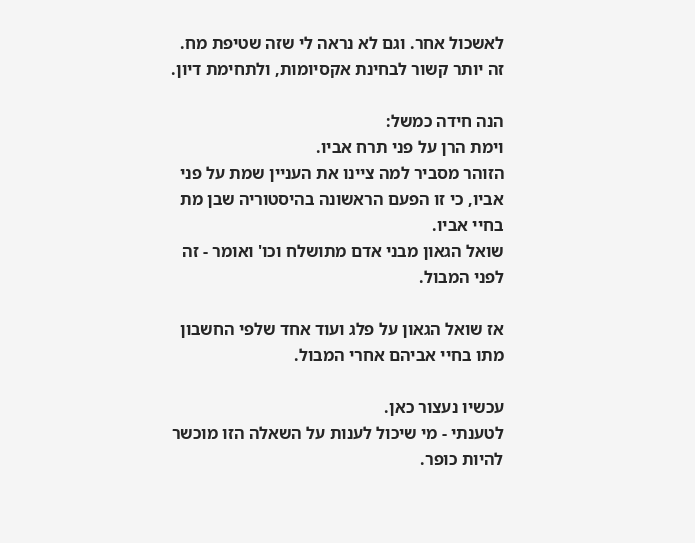לאשכול אחר. וגם לא נראה לי שזה שטיפת מח.
זה יותר קשור לבחינת אקסיומות, ולתחימת דיון.

הנה חידה כמשל:
וימת הרן על פני תרח אביו.
הזוהר מסביר למה ציינו את העניין שמת על פני אביו, כי זו הפעם הראשונה בהיסטוריה שבן מת בחיי אביו.
שואל הגאון מבני אדם מתושלח וכו' ואומר - זה לפני המבול.

אז שואל הגאון על פלג ועוד אחד שלפי החשבון מתו בחיי אביהם אחרי המבול.

עכשיו נעצור כאן.
לטענתי - מי שיכול לענות על השאלה הזו מוכשר להיות כופר.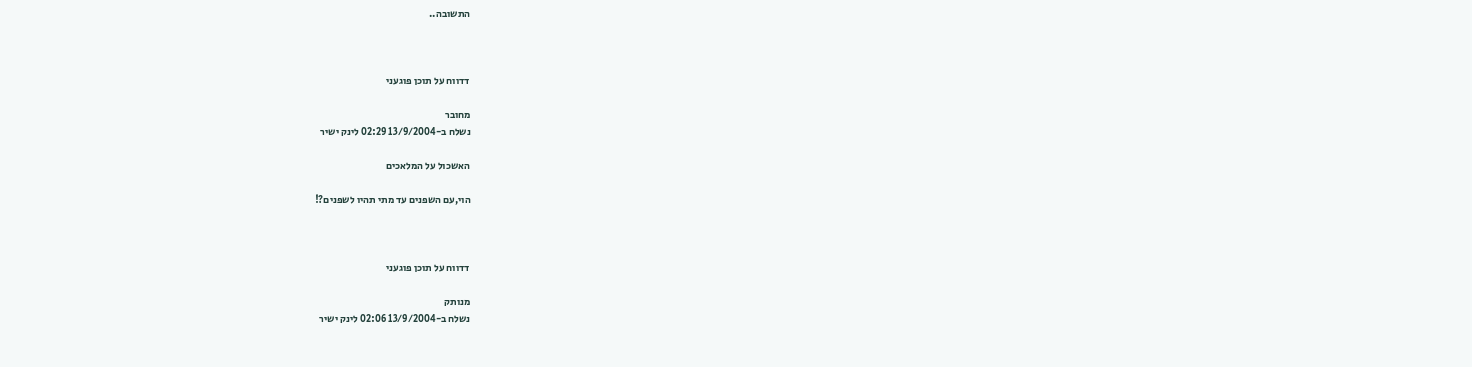התשובה..



דדווח על תוכן פוגעני

מחובר
נשלח ב-13/9/2004 02:29 לינק ישיר

האשכול על המלאכים

הוי,עם השפנים עד מתי תהיו לשפנים?!



דדווח על תוכן פוגעני

מנותק
נשלח ב-13/9/2004 02:06 לינק ישיר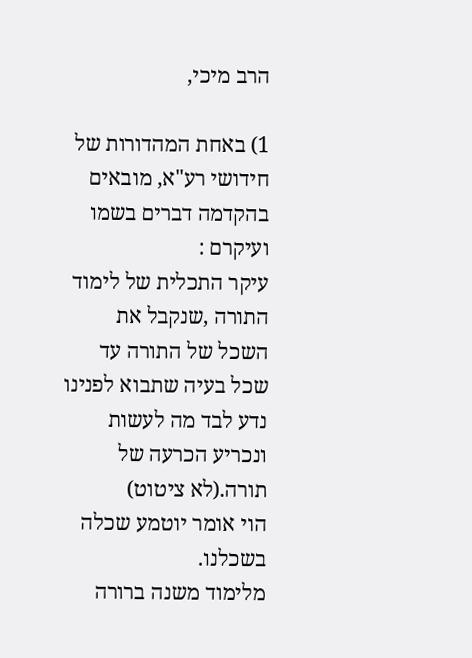הרב מיכי,

1) באחת המהדורות של חידושי רע"א, מובאים בהקדמה דברים בשמו ועיקרם :
עיקר התכלית של לימוד התורה ,שנקבל את השכל של התורה עד שכל בעיה שתבוא לפנינו
נדע לבד מה לעשות ונכריע הכרעה של תורה.(לא ציטוט)
הוי אומר יוטמע שכלה בשכלנו.
מלימוד משנה ברורה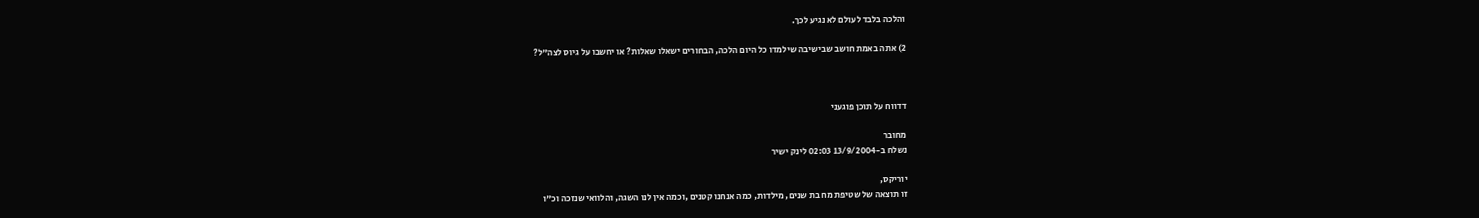והלכה בלבד לעולם לא נגיע לכך.

2) אתה באמת חושב שבישיבה שילמדו כל היום הלכה, הבחורים ישאלו שאלות? או יחשבו על גיוס לצה"ל?



דדווח על תוכן פוגעני

מחובר
נשלח ב-13/9/2004 02:03 לינק ישיר

יוריקס,
זו תוצאה של שטיפת מח בת שנים, מילדות, כמה אנחנו קטנים ,וכמה אין לנו השגה, והלוואי שנזכה וכ"ו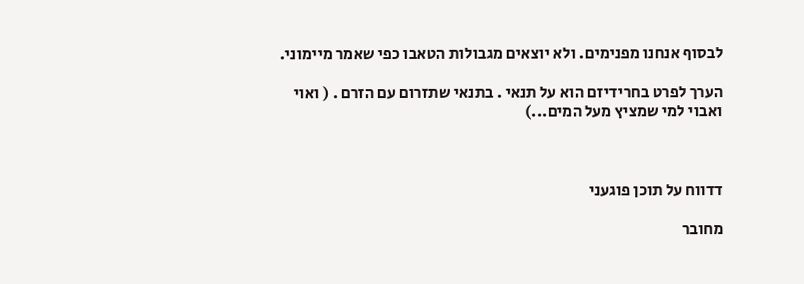לבסוף אנחנו מפנימים. ולא יוצאים מגבולות הטאבו כפי שאמר מיימוני.

הערך לפרט בחרידיזם הוא על תנאי . בתנאי שתזרום עם הזרם . ( ואוי ואבוי למי שמציץ מעל המים...)



דדווח על תוכן פוגעני

מחובר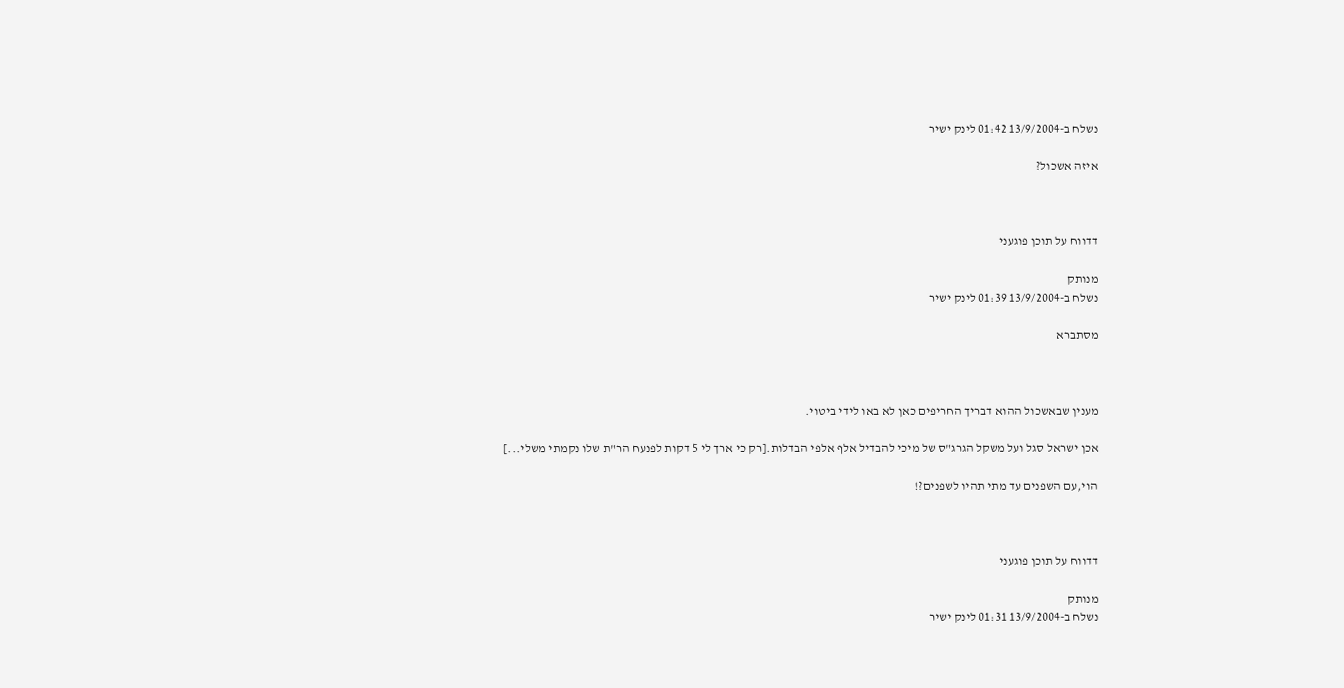נשלח ב-13/9/2004 01:42 לינק ישיר

איזה אשכול?



דדווח על תוכן פוגעני

מנותק
נשלח ב-13/9/2004 01:39 לינק ישיר

מסתברא



מענין שבאשכול ההוא דבריך החריפים כאן לא באו לידי ביטוי.

אכן ישראל סגל ועל משקל הגרג"ס של מיכי להבדיל אלף אלפי הבדלות.[רק כי ארך לי 5 דקות לפנעח הר"ת שלו נקמתי משלי...]

הוי,עם השפנים עד מתי תהיו לשפנים?!



דדווח על תוכן פוגעני

מנותק
נשלח ב-13/9/2004 01:31 לינק ישיר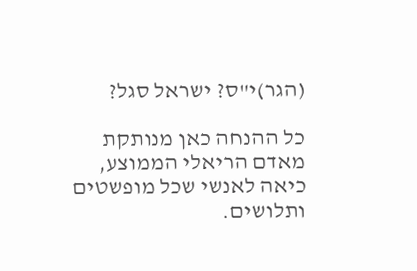(הגר)י"ס? ישראל סגל?

כל ההנחה כאן מנותקת מאדם הריאלי הממוצע, כיאה לאנשי שכל מופשטים ותלושים.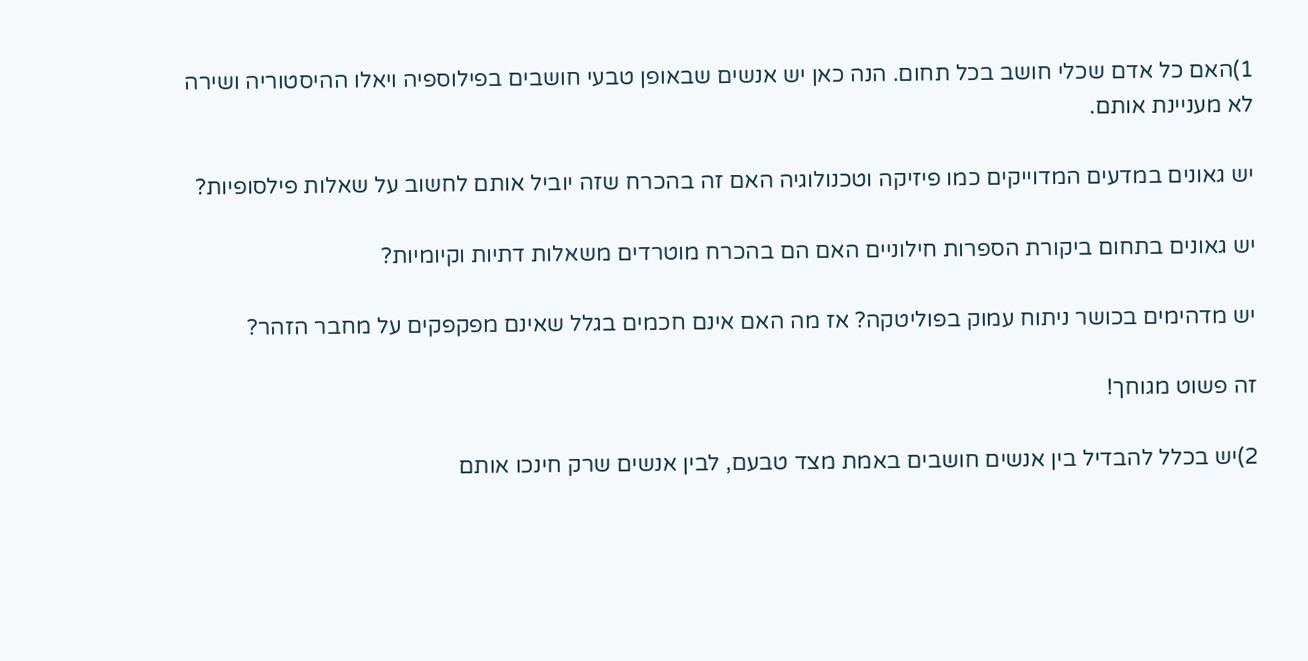1)האם כל אדם שכלי חושב בכל תחום. הנה כאן יש אנשים שבאופן טבעי חושבים בפילוספיה ויאלו ההיסטוריה ושירה לא מעניינת אותם.

יש גאונים במדעים המדוייקים כמו פיזיקה וטכנולוגיה האם זה בהכרח שזה יוביל אותם לחשוב על שאלות פילסופיות?

יש גאונים בתחום ביקורת הספרות חילוניים האם הם בהכרח מוטרדים משאלות דתיות וקיומיות?

יש מדהימים בכושר ניתוח עמוק בפוליטקה? אז מה האם אינם חכמים בגלל שאינם מפקפקים על מחבר הזהר?

זה פשוט מגוחך!

2)יש בכלל להבדיל בין אנשים חושבים באמת מצד טבעם, לבין אנשים שרק חינכו אותם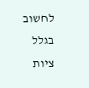לחשוב בגלל ציות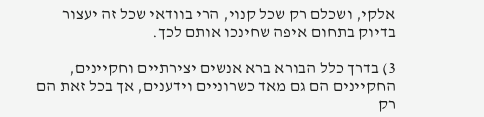אלקי, ושכלם רק שכל קנוי, הרי בוודאי שכל זה יעצור בדיוק בתחום איפה שחינכו אותם לכך.

3) בדרך כלל הבורא ברא אנשים יצירתיים וחקיינים, החקיינים הם גם מאד כשרוניים וידענים, אך בכל זאת הם רק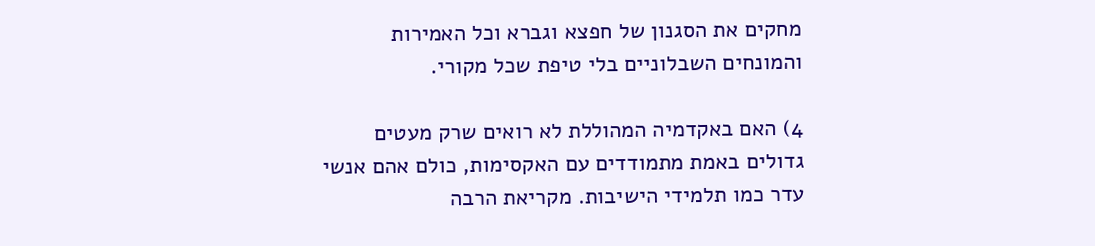מחקים את הסגנון של חפצא וגברא וכל האמירות והמונחים השבלוניים בלי טיפת שכל מקורי.

4) האם באקדמיה המהוללת לא רואים שרק מעטים גדולים באמת מתמודדים עם האקסימות, כולם אהם אנשי עדר כמו תלמידי הישיבות. מקריאת הרבה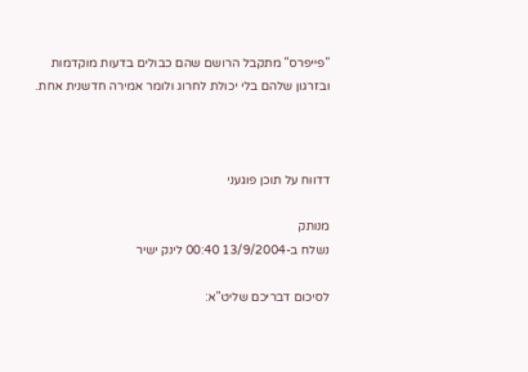"פייפרס" מתקבל הרושם שהם כבולים בדעות מוקדמות ובזרגון שלהם בלי יכולת לחרוג ולומר אמירה חדשנית אחת.



דדווח על תוכן פוגעני

מנותק
נשלח ב-13/9/2004 00:40 לינק ישיר

לסיכום דבריכם שליט"א: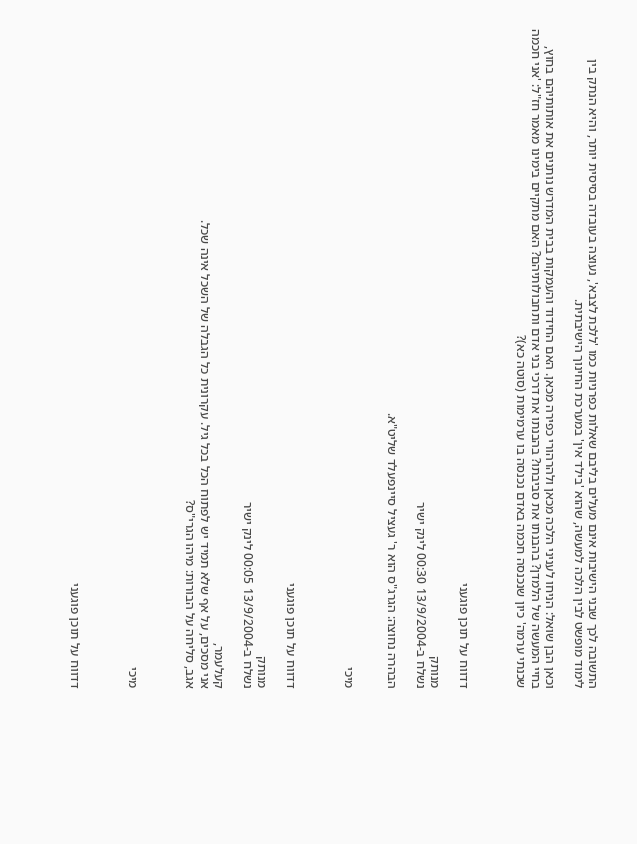התשובה לכך שבני הישיבות אינם מעלים בליבם שאלות כפרניות כמו 'ללכת לצבא', נעוצה בעובדה בסיסית יותר, והיא הנתק בין לימוד מופשט לבין הלכה למעשה, שהוא 'בילד אין' במערכת החינוך הישיבתית.

וכאן הבן שואל: הניחו לעניני הלכה מכאן ולהרהורי כפירה מכאן. האם החידוד והעמקות בבית המדרש נותנים את אותותיהם בחוץ, בחיי המעשה של הלמדן? בהבנתו את סביבתו? בהבנתו את דרכי בני אדם ותחבולותיהם? האם מתקיים בימינו מאמר חז"ל: 'אני חכמה שכנתי ערמה' כיון שנכנסה חכמה באדם נכנסה בו ערמימות (סוטה כא)?



דדווח על תוכן פוגעני

מנותק
נשלח ב-13/9/2004 00:30 לינק ישיר

הבהרה נחוצה: הגרג"ס הוא ר' געציל סיינפעלד שליט"א.


מיכי



דדווח על תוכן פוגעני

מנותק
נשלח ב-13/9/2004 00:05 לינק ישיר

קעלעמר,
אני מסכים, על אף שלא תמיד יש לפתוח הכל בכל גיל. עקרונית כל הגבלה של השכל אינה שכל.
אגב, סליחה על הבורות: מיהו הגרי"ס?



מיכי



דדווח על תוכן פוגעני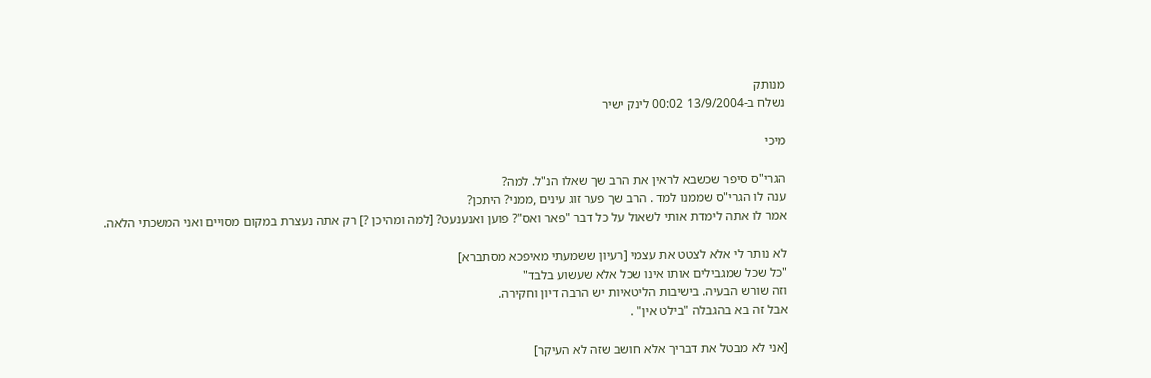מנותק
נשלח ב-13/9/2004 00:02 לינק ישיר

מיכי

הגרי"ס סיפר שכשבא לראין את הרב שך שאלו הנ"ל. למה?
ענה לו הגרי"ס שממנו למד . הרב שך פער זוג עינים ,ממני? היתכן?
אמר לו אתה לימדת אותי לשאול על כל דבר "פאר ואס"? פוען ואנענעט? [למה ומהיכן ?] רק אתה נעצרת במקום מסויים ואני המשכתי הלאה.

לא נותר לי אלא לצטט את עצמי [רעיון ששמעתי מאיפכא מסתברא]
"כל שכל שמגבילים אותו אינו שכל אלא שעשוע בלבד"
וזה שורש הבעיה. בישיבות הליטאיות יש הרבה דיון וחקירה.
אבל זה בא בהגבלה "בילט אין" .

[אני לא מבטל את דבריך אלא חושב שזה לא העיקר]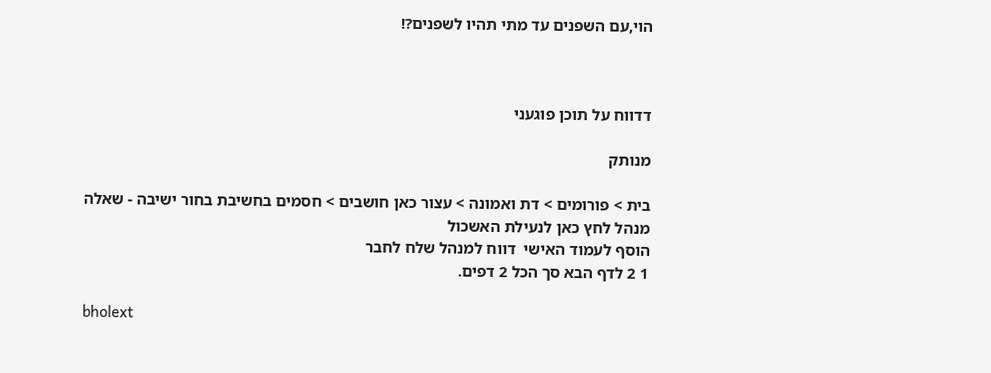הוי,עם השפנים עד מתי תהיו לשפנים?!



דדווח על תוכן פוגעני

מנותק

בית > פורומים > דת ואמונה > עצור כאן חושבים > חסמים בחשיבת בחור ישיבה - שאלה
מנהל לחץ כאן לנעילת האשכול
הוסף לעמוד האישי  דווח למנהל שלח לחבר
1 2 לדף הבא סך הכל 2 דפים.

bholext